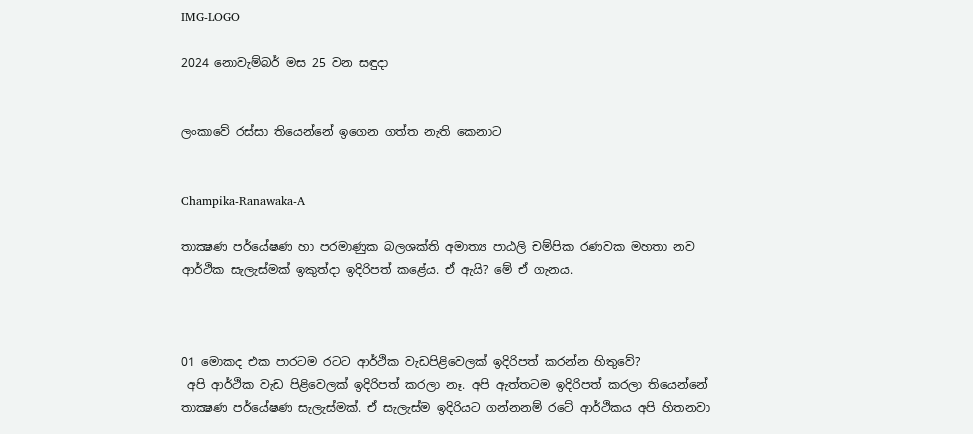IMG-LOGO

2024 නොවැම්බර් මස 25 වන සඳුදා


ලංකාවේ රස්සා තියෙන්නේ ඉගෙන ගත්ත නැති කෙනාට


Champika-Ranawaka-A

තාක්‍ෂණ පර්යේෂණ හා පරමාණුක බලශක්ති අමාත්‍ය පාඨලි චම්පික රණවක මහතා නව ආර්ථික සැලැස්මක් ඉකුත්දා ඉදිරිපත් කළේය. ඒ ඇයි? මේ ඒ ගැනය.



01 මොකද එක පාරටම රටට ආර්ථික වැඩපිළිවෙලක් ඉදිරිපත් කරන්න හිතුවේ?
 අපි ආර්ථික වැඩ පිළිවෙලක් ඉදිරිපත් කරලා නෑ. අපි ඇත්තටම ඉදිරිපත් කරලා තියෙන්නේ තාක්‍ෂණ පර්යේෂණ සැලැස්මක්. ඒ සැලැස්ම ඉදිරියට ගන්නනම් රටේ ආර්ථිකය අපි හිතනවා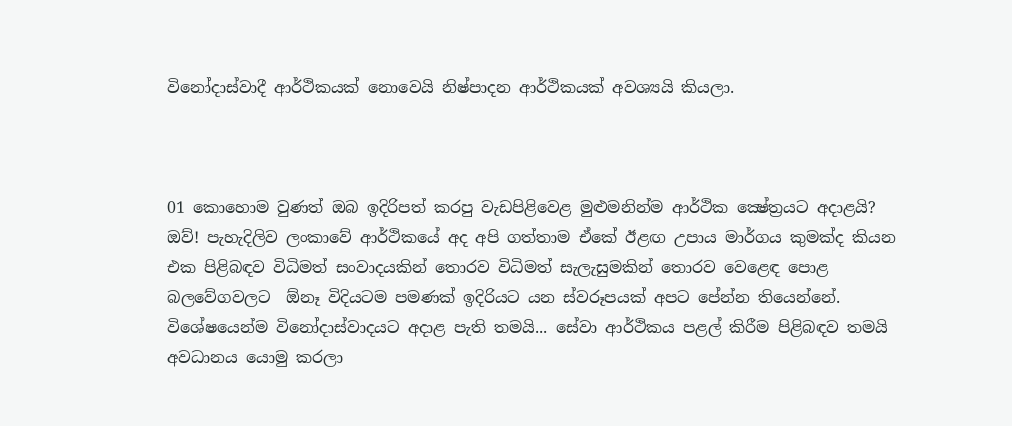විනෝදාස්වාදී ආර්ථිකයක් නොවෙයි නිෂ්පාදන ආර්ථිකයක් අවශ්‍යයි කියලා.



01 කොහොම වුණත් ඔබ ඉදිරිපත් කරපු වැඩපිළිවෙළ මුළුමනින්ම ආර්ථික ක්‍ෂේත්‍රයට අදාළයි?
ඔව්! පැහැදිලිව ලංකාවේ ආර්ථිකයේ අද අපි ගත්තාම ඒකේ ඊළඟ උපාය මාර්ගය කුමක්ද කියන එක පිළිබඳව විධිමත් සංවාදයකින් තොරව විධිමත් සැලැසුමකින් තොරව වෙළෙඳ පොළ බලවේගවලට  ඕනෑ විදියටම පමණක් ඉදිරියට යන ස්වරූපයක් අපට පේන්න තියෙන්නේ. විශේෂයෙන්ම විනෝදාස්වාදයට අදාළ පැති තමයි... සේවා ආර්ථිකය පළල් කිරීම පිළිබඳව තමයි අවධානය යොමු කරලා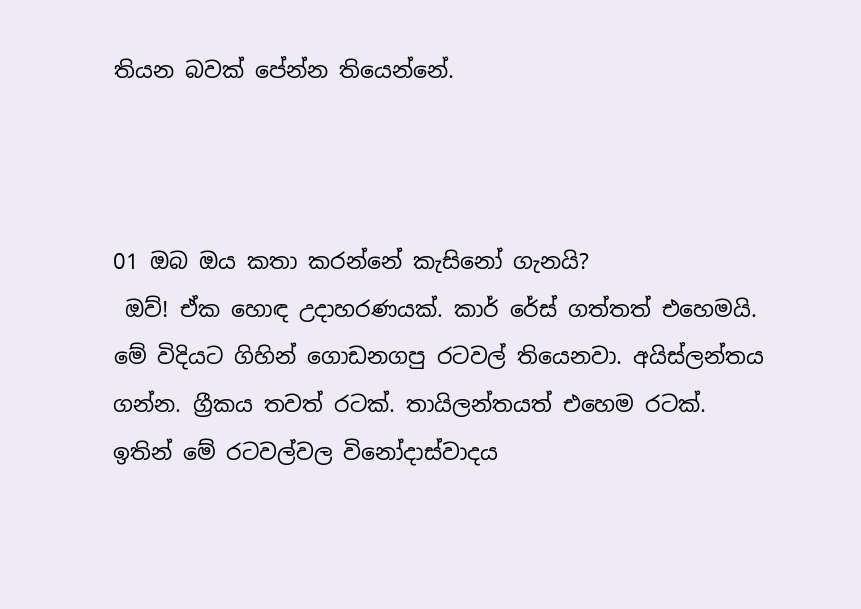තියන බවක් පේන්න තියෙන්නේ.



01 ඔබ ඔය කතා කරන්නේ කැසිනෝ ගැනයි?
 ඔව්! ඒක හොඳ උදාහරණයක්. කාර් රේස් ගත්තත් එහෙමයි. මේ විදියට ගිහින් ගොඩනගපු රටවල් තියෙනවා. අයිස්ලන්තය ගන්න. ග්‍රීකය තවත් රටක්. තායිලන්තයත් එහෙම රටක්. ඉතින් මේ රටවල්වල විනෝදාස්වාදය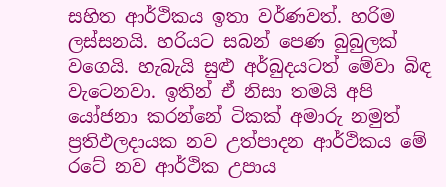සහිත ආර්ථිකය ඉතා වර්ණවත්. හරිම ලස්සනයි. හරියට සබන් පෙණ බුබුලක් වගෙයි. හැබැයි සුළු අර්බුදයටත් මේවා බිඳ වැටෙනවා. ඉතින් ඒ නිසා තමයි අපි යෝජනා කරන්නේ ටිකක් අමාරු නමුත් ප්‍රතිඵලදායක නව උත්පාදන ආර්ථිකය මේ රටේ නව ආර්ථික උපාය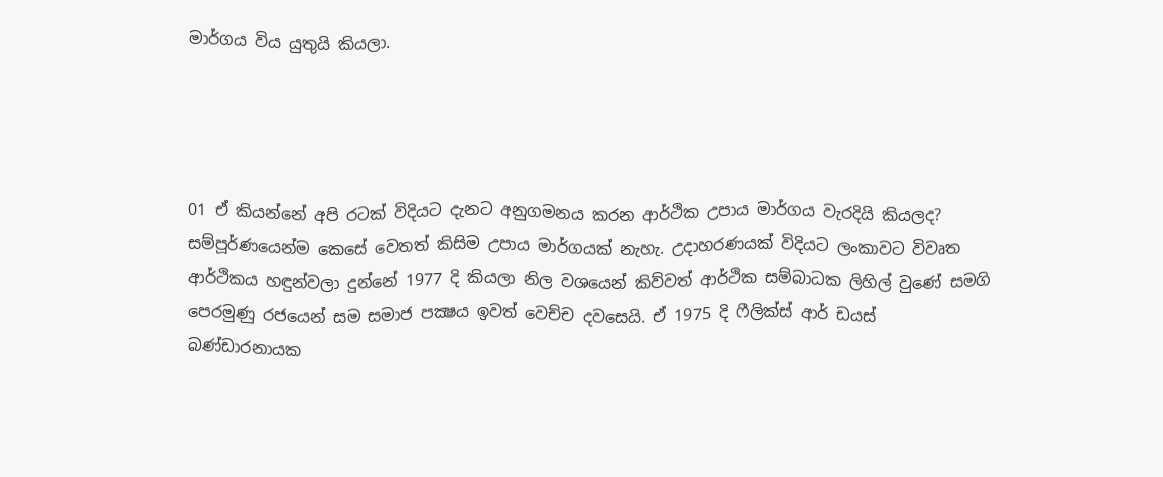මාර්ගය විය යුතුයි කියලා.




01 ඒ කියන්නේ අපි රටක් විදියට දැනට අනුගමනය කරන ආර්ථික උපාය මාර්ගය වැරදියි කියලද?
සම්පූර්ණයෙන්ම කෙසේ වෙතත් කිසිම උපාය මාර්ගයක් නැහැ. උදාහරණයක් විදියට ලංකාවට විවෘත ආර්ථිකය හඳුන්වලා දුන්නේ 1977 දි කියලා නිල වශයෙන් කිව්වත් ආර්ථික සම්බාධක ලිහිල් වුණේ සමගි පෙරමුණු රජයෙන් සම සමාජ පක්‍ෂය ඉවත් වෙච්ච දවසෙයි. ඒ 1975 දි ෆීලික්ස් ආර් ඩයස් බණ්ඩාරනායක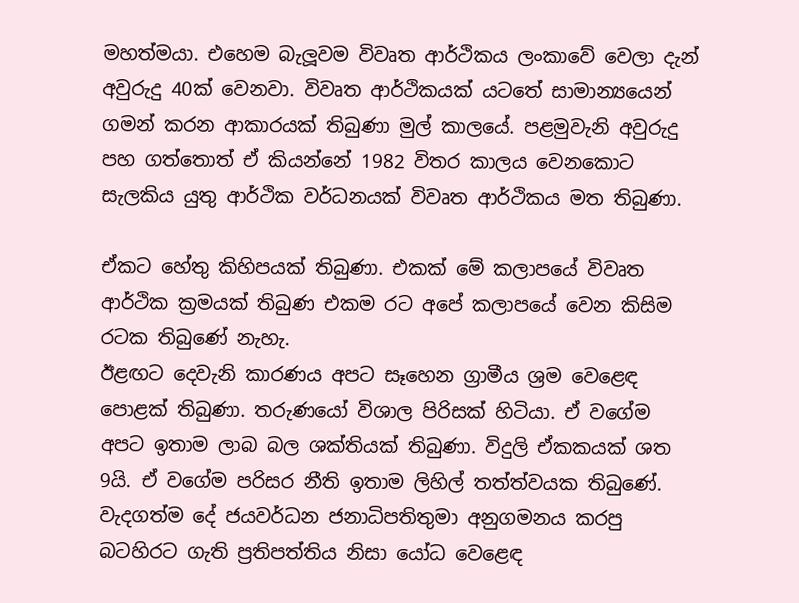මහත්මයා. එහෙම බැලූවම විවෘත ආර්ථිකය ලංකාවේ වෙලා දැන් අවුරුදු 40ක් වෙනවා. විවෘත ආර්ථිකයක් යටතේ සාමාන්‍යයෙන් ගමන් කරන ආකාරයක් තිබුණා මුල් කාලයේ. පළමුවැනි අවුරුදු පහ ගත්තොත් ඒ කියන්නේ 1982 විතර කාලය වෙනකොට සැලකිය යුතු ආර්ථික වර්ධනයක් විවෘත ආර්ථිකය මත තිබුණා.

ඒකට හේතු කිහිපයක් තිබුණා. එකක් මේ කලාපයේ විවෘත ආර්ථික ක්‍රමයක් තිබුණ එකම රට අපේ කලාපයේ වෙන කිසිම රටක තිබුණේ නැහැ.
ඊළඟට දෙවැනි කාරණය අපට සෑහෙන ග්‍රාමීය ශ්‍රම වෙළෙඳ පොළක් තිබුණා. තරුණයෝ විශාල පිරිසක් හිටියා. ඒ වගේම අපට ඉතාම ලාබ බල ශක්තියක් තිබුණා. විදුලි ඒකකයක් ශත 9යි. ඒ වගේම පරිසර නීති ඉතාම ලිහිල් තත්ත්වයක තිබුණේ. වැදගත්ම දේ ජයවර්ධන ජනාධිපතිතුමා අනුගමනය කරපු බටහිරට ගැති ප්‍රතිපත්තිය නිසා යෝධ වෙළෙඳ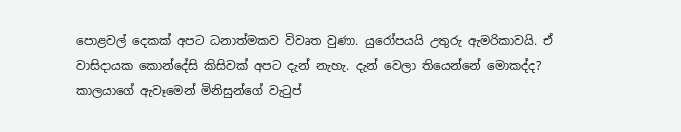පොළවල් දෙකක් අපට ධනාත්මකව විවෘත වුණා. යුරෝපයයි උතුරු ඇමරිකාවයි. ඒ වාසිදායක කොන්දේසි කිසිවක් අපට දැන් නැහැ. දැන් වෙලා තියෙන්නේ මොකද්ද? කාලයාගේ ඇවෑමෙන් මිනිසුන්ගේ වැටුප්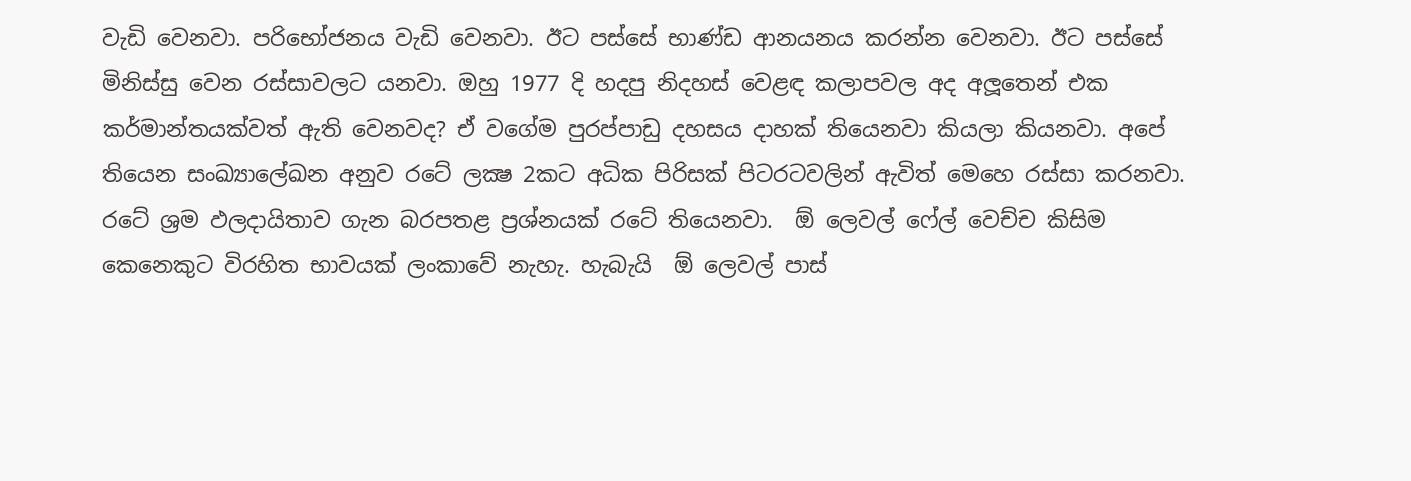වැඩි වෙනවා. පරිභෝජනය වැඩි වෙනවා. ඊට පස්සේ භාණ්ඩ ආනයනය කරන්න වෙනවා. ඊට පස්සේ මිනිස්සු වෙන රස්සාවලට යනවා. ඔහු 1977 දි හදපු නිදහස් වෙළඳ කලාපවල අද අලූතෙන් එක කර්මාන්තයක්වත් ඇති වෙනවද? ඒ වගේම පුරප්පාඩු දහසය දාහක් තියෙනවා කියලා කියනවා. අපේ තියෙන සංඛ්‍යාලේඛන අනුව රටේ ලක්‍ෂ 2කට අධික පිරිසක් පිටරටවලින් ඇවිත් මෙහෙ රස්සා කරනවා. රටේ ශ්‍රම ඵලදායිතාව ගැන බරපතළ ප්‍රශ්නයක් රටේ තියෙනවා.  ඕ ලෙවල් ෆේල් වෙච්ච කිසිම කෙනෙකුට විරහිත භාවයක් ලංකාවේ නැහැ. හැබැයි  ඕ ලෙවල් පාස්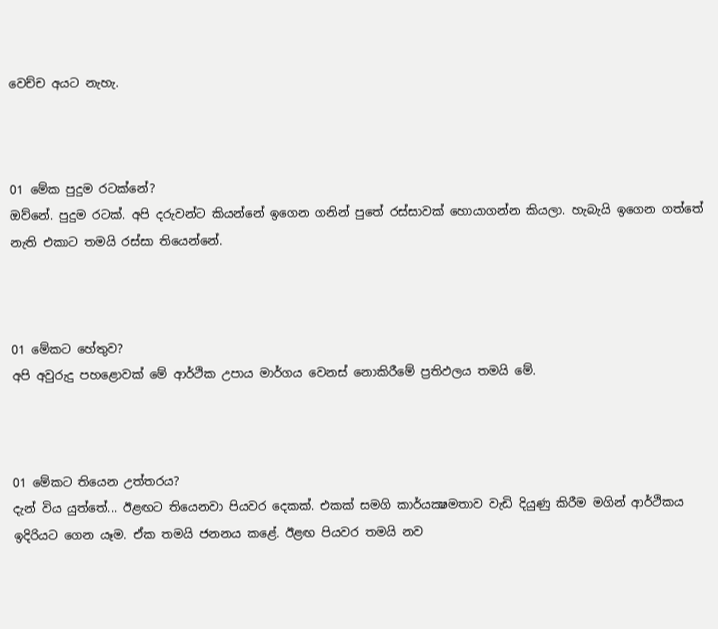වෙච්ච අයට නැහැ.



01 මේක පුදුම රටක්නේ?
ඔව්නේ. පුදුම රටක්. අපි දරුවන්ට කියන්නේ ඉගෙන ගනින් පුතේ රස්සාවක් හොයාගන්න කියලා. හැබැයි ඉගෙන ගත්තේ නැති එකාට තමයි රස්සා තියෙන්නේ.



01 මේකට හේතුව?
අපි අවුරුදු පහළොවක් මේ ආර්ථික උපාය මාර්ගය වෙනස් නොකිරීමේ ප්‍රතිඵලය තමයි මේ.



01 මේකට තියෙන උත්තරය?
දැන් විය යුත්තේ... ඊළඟට තියෙනවා පියවර දෙකක්. එකක් සමගි කාර්යක්‍ෂමතාව වැඩි දියුණු කිරීම මගින් ආර්ථිකය ඉදිරියට ගෙන යෑම. ඒක තමයි ජනනය කළේ. ඊළඟ පියවර තමයි නව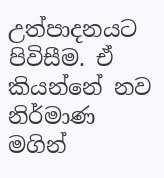උත්පාදනයට පිවිසීම. ඒ කියන්නේ නව නිර්මාණ මගින්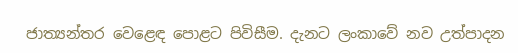ජාත්‍යන්තර වෙළෙඳ පොළට පිවිසීම. දැනට ලංකාවේ නව උත්පාදන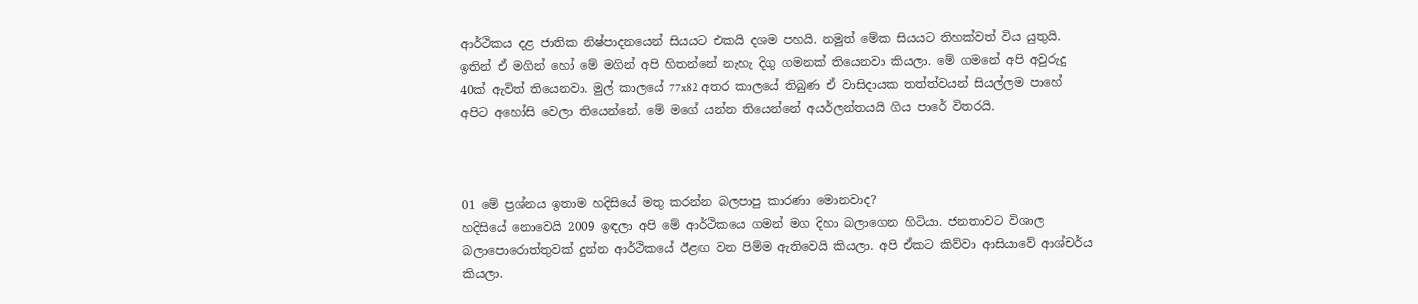ආර්ථිකය දළ ජාතික නිෂ්පාදනයෙන් සියයට එකයි දශම පහයි. නමුත් මේක සියයට තිහක්වත් විය යුතුයි. ඉතින් ඒ මගින් හෝ මේ මගින් අපි හිතන්නේ නැහැ දිගු ගමනක් තියෙනවා කියලා. මේ ගමනේ අපි අවුරුදු 40ක් ඇවිත් තියෙනවා. මුල් කාලයේ 77x82 අතර කාලයේ තිබුණ ඒ වාසිදායක තත්ත්වයන් සියල්ලම පාහේ අපිට අහෝසි වෙලා තියෙන්නේ. මේ මගේ යන්න තියෙන්නේ අයර්ලන්තයයි ගිය පාරේ විතරයි.



01 මේ ප්‍රශ්නය ඉතාම හදිසියේ මතු කරන්න බලපාපු කාරණා මොනවාද?
හදිසියේ නොවෙයි 2009 ඉඳලා අපි මේ ආර්ථිකයෙ ගමන් මග දිහා බලාගෙන හිටියා. ජනතාවට විශාල බලාපොරොත්තුවක් දුන්න ආර්ථිකයේ ඊළඟ වන පිම්ම ඇතිවෙයි කියලා. අපි ඒකට කිව්වා ආසියාවේ ආශ්චර්ය කියලා.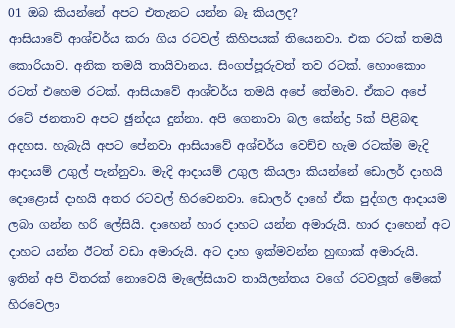01 ඔබ කියන්නේ අපට එතැනට යන්න බෑ කියලද?
ආසියාවේ ආශ්චර්ය කරා ගිය රටවල් කිහිපයක් තියෙනවා. එක රටක් තමයි කොරියාව. අනික තමයි තායිවානය. සිංගප්පූරුවත් තව රටක්. හොංකොං රටත් එහෙම රටක්. ආසියාවේ ආශ්චර්ය තමයි අපේ තේමාව. ඒකට අපේ රටේ ජනතාව අපට ඡුන්දය දුන්නා. අපි ගෙනාවා බල කේන්ද්‍ර 5ක් පිළිබඳ අදහස. හැබැයි අපට පේනවා ආසියාවේ අශ්චර්ය වෙච්ච හැම රටක්ම මැදි ආදායම් උගුල් පැන්නුවා. මැදි ආදායම් උගුල කියලා කියන්නේ ඩොලර් දාහයි දොළොස් දාහයි අතර රටවල් හිරවෙනවා. ඩොලර් දාහේ ඒක පුද්ගල ආදායම ලබා ගන්න හරි ලේසියි. දාහෙන් හාර දාහට යන්න අමාරුයි. හාර දාහෙන් අට දාහට යන්න ඊටත් වඩා අමාරුයි. අට දාහ ඉක්මවන්න හුඟාක් අමාරුයි. ඉතින් අපි විතරක් නොවෙයි මැලේසියාව තායිලන්තය වගේ රටවලූත් මේකේ හිරවෙලා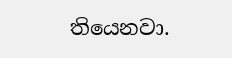තියෙනවා.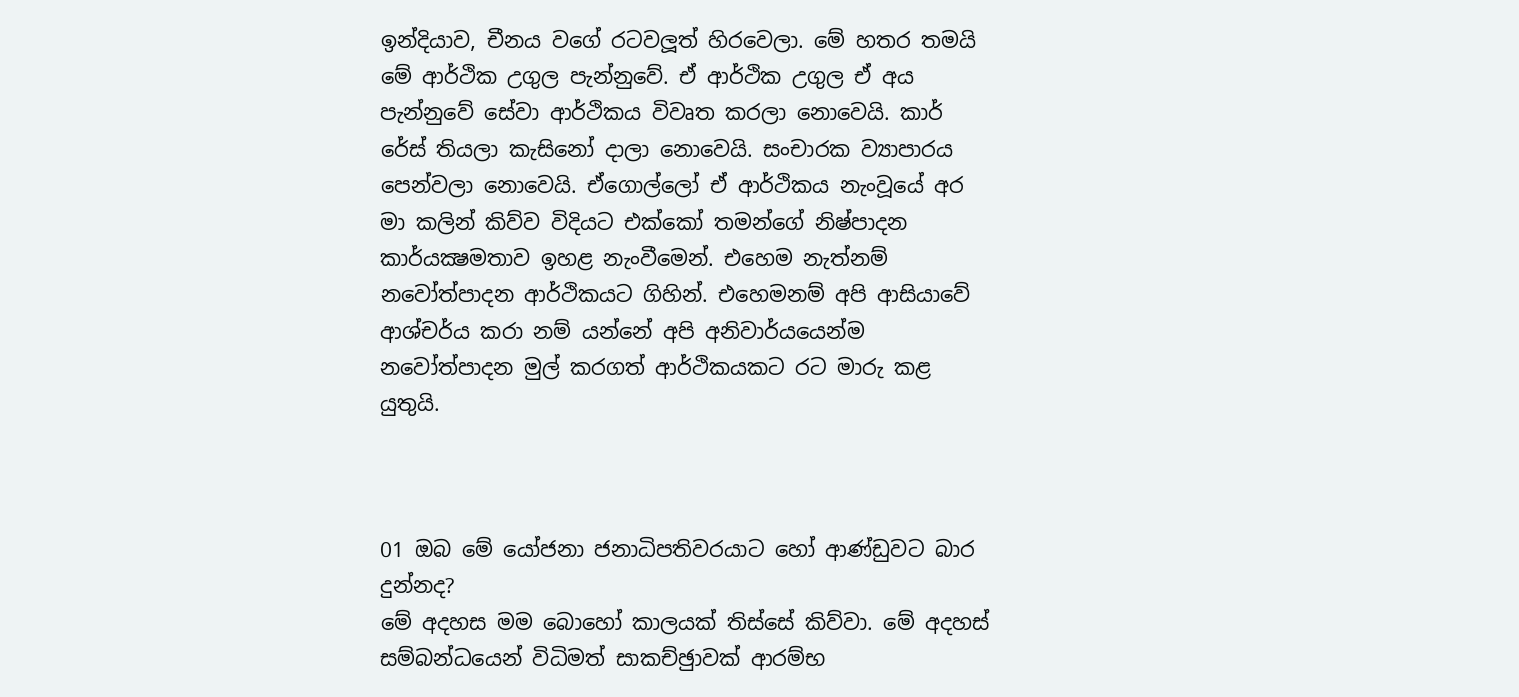ඉන්දියාව, චීනය වගේ රටවලූත් හිරවෙලා. මේ හතර තමයි මේ ආර්ථික උගුල පැන්නුවේ. ඒ ආර්ථික උගුල ඒ අය පැන්නුවේ සේවා ආර්ථිකය විවෘත කරලා නොවෙයි. කාර් රේස් තියලා කැසිනෝ දාලා නොවෙයි. සංචාරක ව්‍යාපාරය පෙන්වලා නොවෙයි. ඒගොල්ලෝ ඒ ආර්ථිකය නැංවූයේ අර මා කලින් කිව්ව විදියට එක්කෝ තමන්ගේ නිෂ්පාදන කාර්යක්‍ෂමතාව ඉහළ නැංවීමෙන්. එහෙම නැත්නම් නවෝත්පාදන ආර්ථිකයට ගිහින්. එහෙමනම් අපි ආසියාවේ ආශ්චර්ය කරා නම් යන්නේ අපි අනිවාර්යයෙන්ම නවෝත්පාදන මුල් කරගත් ආර්ථිකයකට රට මාරු කළ යුතුයි.



01 ඔබ මේ යෝජනා ජනාධිපතිවරයාට හෝ ආණ්ඩුවට බාර දුන්නද?
මේ අදහස මම බොහෝ කාලයක් තිස්සේ කිව්වා. මේ අදහස් සම්බන්ධයෙන් විධිමත් සාකච්ඡුාවක් ආරම්භ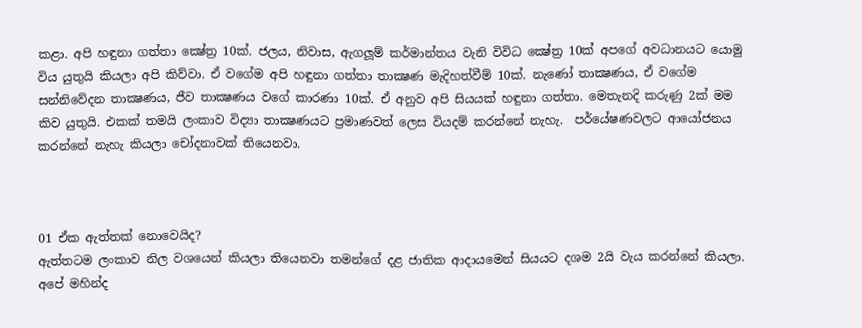කළා. අපි හඳුනා ගත්තා ක්‍ෂේත්‍ර 10ක්. ජලය, නිවාස, ඇගලූම් කර්මාන්තය වැනි විවිධ ක්‍ෂේත්‍ර 10ක් අපගේ අවධානයට යොමු විය යුතුයි කියලා අපි කිව්වා. ඒ වගේම අපි හඳුනා ගත්තා තාක්‍ෂණ මැදිහත්වීම් 10ක්. නැණෝ තාක්‍ෂණය, ඒ වගේම සන්නිවේදන තාක්‍ෂණය, ජීව තාක්‍ෂණය වගේ කාරණා 10ක්. ඒ අනුව අපි සියයක් හඳුනා ගත්තා. මෙතැනදි කරුණු 2ක් මම කිව යුතුයි. එකක් තමයි ලංකාව විද්‍යා තාක්‍ෂණයට ප්‍රමාණවත් ලෙස වියදම් කරන්නේ නැහැ.  පර්යේෂණවලට ආයෝජනය  කරන්නේ නැහැ කියලා චෝදනාවක් තියෙනවා.



01 ඒක ඇත්තක් නොවෙයිද?
ඇත්තටම ලංකාව නිල වශයෙන් කියලා තියෙනවා තමන්ගේ දළ ජාතික ආදායමෙන් සියයට දශම 2යි වැය කරන්නේ කියලා. අපේ මහින්ද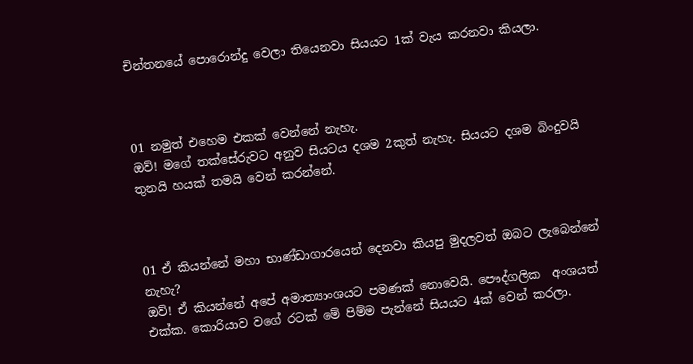චින්තනයේ පොරොන්දු වෙලා තියෙනවා සියයට 1ක් වැය කරනවා කියලා.



01 නමුත් එහෙම එකක් වෙන්නේ නැහැ.
ඔව්! මගේ තක්සේරුවට අනුව සියටය දශම 2කුත් නැහැ. සියයට දශම බිංදුවයි තුනයි හයක් තමයි වෙන් කරන්නේ.



01 ඒ කියන්නේ මහා භාණ්ඩාගාරයෙන් දෙනවා කියපු මුදලවත් ඔබට ලැබෙන්නේ නැහැ?
ඔව්! ඒ කියන්නේ අපේ අමාත්‍යාංශයට පමණක් නොවෙයි. පෞද්ගලික  අංශයත් එක්ක. කොරියාව වගේ රටක් මේ පිම්ම පැන්නේ සියයට 4ක් වෙන් කරලා.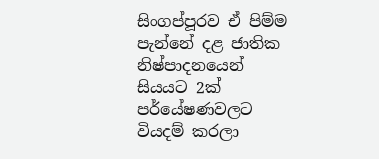සිංගප්පූරව ඒ පිම්ම පැන්නේ දළ ජාතික නිෂ්පාදනයෙන් සියයට 2ක් පර්යේෂණවලට වියදම් කරලා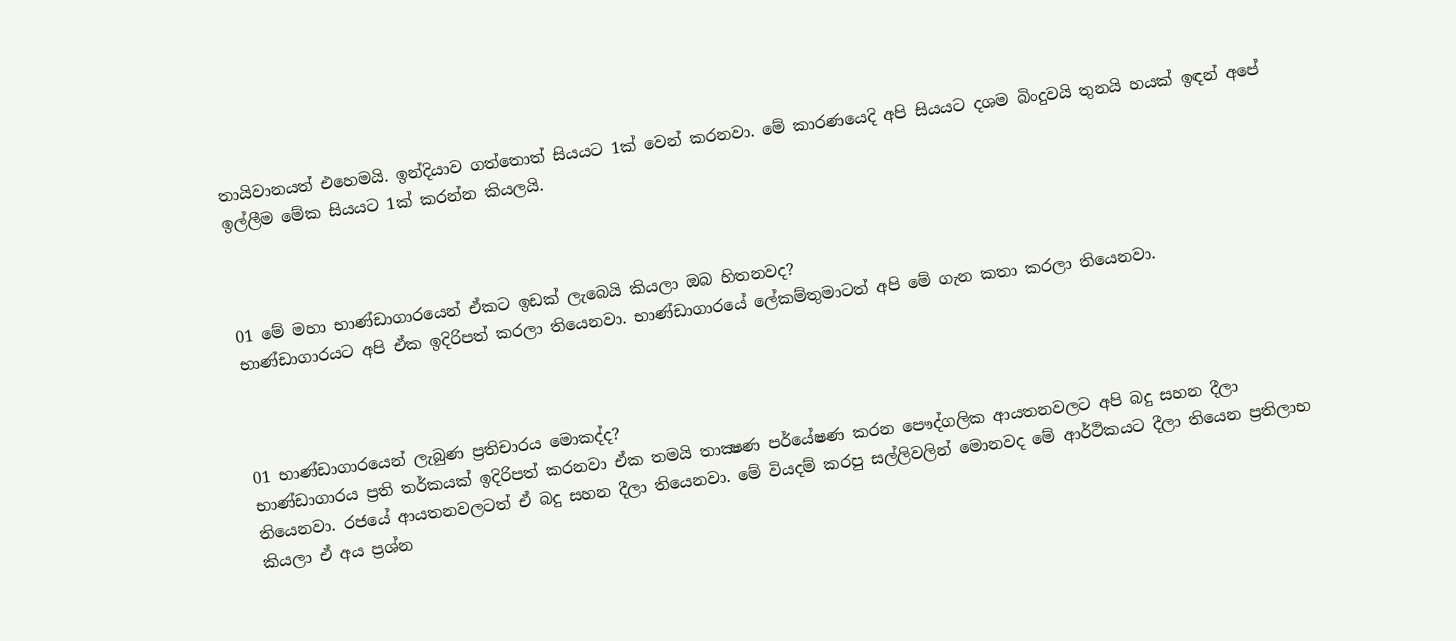තායිවානයත් එහෙමයි. ඉන්දියාව ගත්තොත් සියයට 1ක් වෙන් කරනවා. මේ කාරණයෙදි අපි සියයට දශම බිංදුවයි තුනයි හයක් ඉඳන් අපේ ඉල්ලීම මේක සියයට 1ක් කරන්න කියලයි.



01 මේ මහා භාණ්ඩාගාරයෙන් ඒකට ඉඩක් ලැබෙයි කියලා ඔබ හිතනවද?
භාණ්ඩාගාරයට අපි ඒක ඉදිරිපත් කරලා තියෙනවා. භාණ්ඩාගාරයේ ලේකම්තුමාටත් අපි මේ ගැන කතා කරලා තියෙනවා.



01 භාණ්ඩාගාරයෙන් ලැබුණ ප්‍රතිචාරය මොකද්ද?
භාණ්ඩාගාරය ප්‍රති තර්කයක් ඉදිරිපත් කරනවා ඒක තමයි තාක්‍ෂණ පර්යේෂණ කරන පෞද්ගලික ආයතනවලට අපි බදු සහන දීලා තියෙනවා. රජයේ ආයතනවලටත් ඒ බදු සහන දීලා තියෙනවා. මේ වියදම් කරපු සල්ලිවලින් මොනවද මේ ආර්ථිකයට දීලා තියෙන ප්‍රතිලාභ කියලා ඒ අය ප්‍රශ්න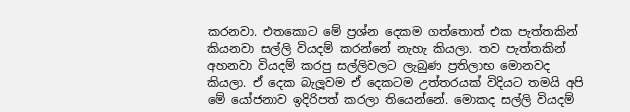කරනවා. එතකොට මේ ප්‍රශ්න දෙකම ගත්තොත් එක පැත්තකින් කියනවා සල්ලි වියදම් කරන්නේ නැහැ කියලා. තව පැත්තකින් අහනවා වියදම් කරපු සල්ලිවලට ලැබුණ ප්‍රතිලාභ මොනවද කියලා. ඒ දෙක බැලූවම ඒ දෙකටම උත්තරයක් විදියට තමයි අපි මේ යෝජනාව ඉදිරිපත් කරලා තියෙන්නේ. මොකද සල්ලි වියදම්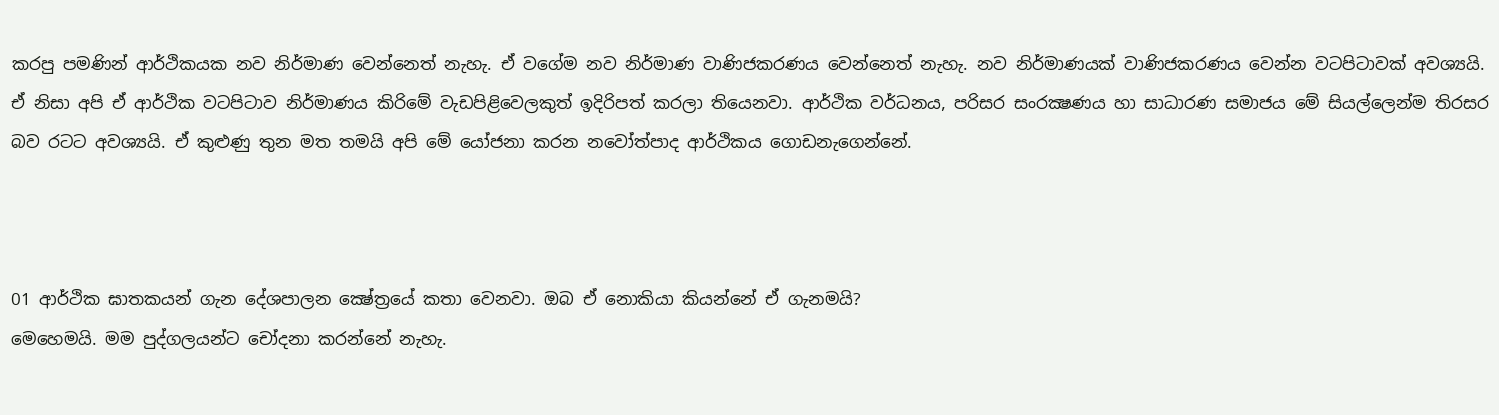කරපු පමණින් ආර්ථිකයක නව නිර්මාණ වෙන්නෙත් නැහැ. ඒ වගේම නව නිර්මාණ වාණිජකරණය වෙන්නෙත් නැහැ. නව නිර්මාණයක් වාණිජකරණය වෙන්න වටපිටාවක් අවශ්‍යයි. ඒ නිසා අපි ඒ ආර්ථික වටපිටාව නිර්මාණය කිරිමේ වැඩපිළිවෙලකුත් ඉදිරිපත් කරලා තියෙනවා. ආර්ථික වර්ධනය, පරිසර සංරක්‍ෂණය හා සාධාරණ සමාජය මේ සියල්ලෙන්ම තිරසර බව රටට අවශ්‍යයි. ඒ කුළුණු තුන මත තමයි අපි මේ යෝජනා කරන නවෝත්පාද ආර්ථිකය ගොඩනැගෙන්නේ.



01 ආර්ථික ඝාතකයන් ගැන දේශපාලන ක්‍ෂේත්‍රයේ කතා වෙනවා. ඔබ ඒ නොකියා කියන්නේ ඒ ගැනමයි?
මෙහෙමයි. මම පුද්ගලයන්ට චෝදනා කරන්නේ නැහැ.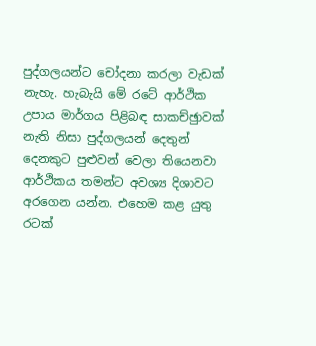පුද්ගලයන්ට චෝදනා කරලා වැඩක් නැහැ. හැබැයි මේ රටේ ආර්ථික උපාය මාර්ගය පිළිබඳ සාකච්ඡුාවක් නැති නිසා පුද්ගලයන් දෙතුන් දෙනකුට පුළුවන් වෙලා තියෙනවා ආර්ථිකය තමන්ට අවශ්‍ය දිශාවට අරගෙන යන්න. එහෙම කළ යුතු රටක්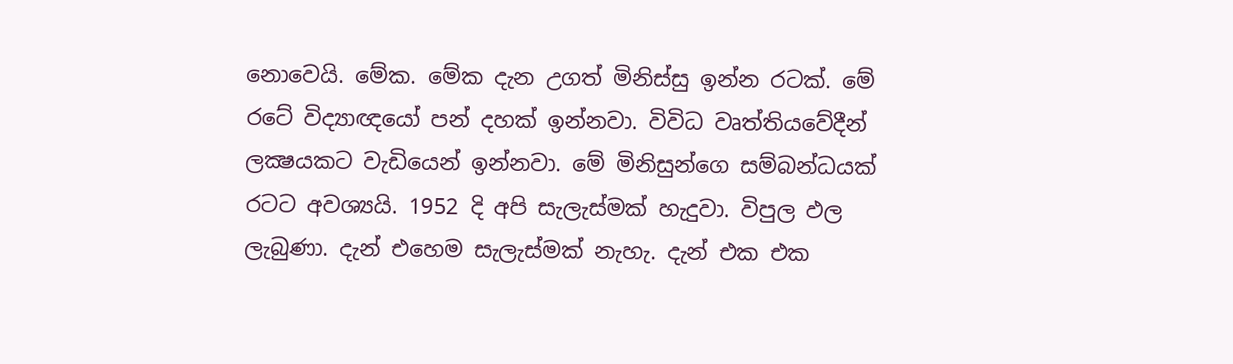නොවෙයි. මේක. මේක දැන උගත් මිනිස්සු ඉන්න රටක්. මේ රටේ විද්‍යාඥයෝ පන් දහක් ඉන්නවා. විවිධ වෘත්තියවේදීන් ලක්‍ෂයකට වැඩියෙන් ඉන්නවා. මේ මිනිසුන්ගෙ සම්බන්ධයක් රටට අවශ්‍යයි. 1952 දි අපි සැලැස්මක් හැදුවා. විපුල ඵල ලැබුණා. දැන් එහෙම සැලැස්මක් නැහැ. දැන් එක එක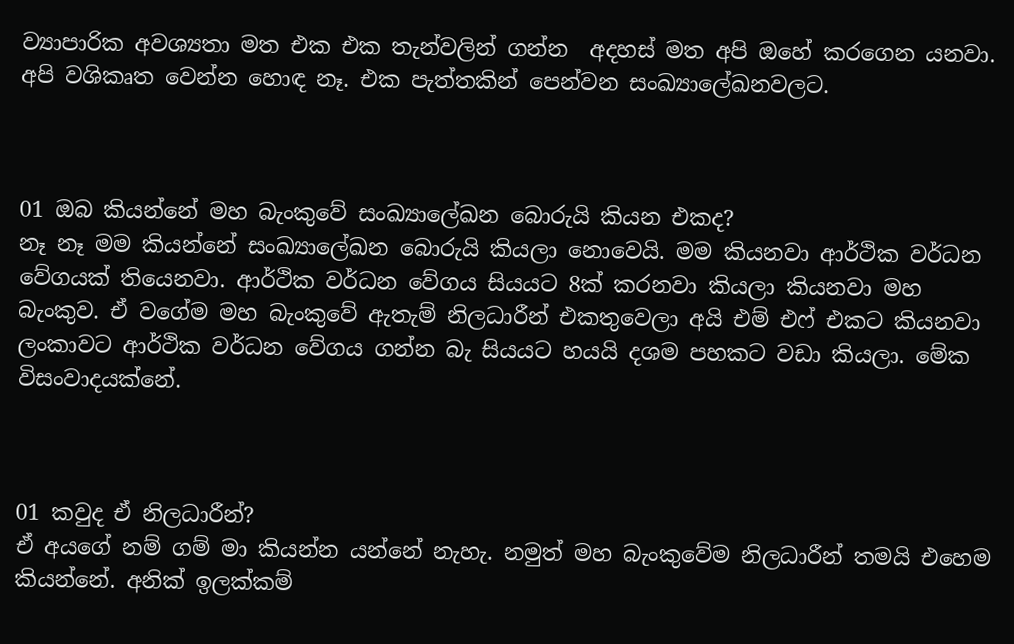ව්‍යාපාරික අවශ්‍යතා මත එක එක තැන්වලින් ගන්න  අදහස් මත අපි ඔහේ කරගෙන යනවා. අපි වශිකෘත වෙන්න හොඳ නෑ. එක පැත්තකින් පෙන්වන සංඛ්‍යාලේඛනවලට.



01 ඔබ කියන්නේ මහ බැංකුවේ සංඛ්‍යාලේඛන බොරුයි කියන එකද?
නෑ නෑ මම කියන්නේ සංඛ්‍යාලේඛන බොරුයි කියලා නොවෙයි. මම කියනවා ආර්ථික වර්ධන වේගයක් තියෙනවා. ආර්ථික වර්ධන වේගය සියයට 8ක් කරනවා කියලා කියනවා මහ බැංකුව. ඒ වගේම මහ බැංකුවේ ඇතැම් නිලධාරීන් එකතුවෙලා අයි එම් එෆ් එකට කියනවා ලංකාවට ආර්ථික වර්ධන වේගය ගන්න බැ සියයට හයයි දශම පහකට වඩා කියලා. මේක විසංවාදයක්නේ.



01 කවුද ඒ නිලධාරීන්?
ඒ අයගේ නම් ගම් මා කියන්න යන්නේ නැහැ. නමුත් මහ බැංකුවේම නිලධාරීන් තමයි එහෙම කියන්නේ. අනික් ඉලක්කම්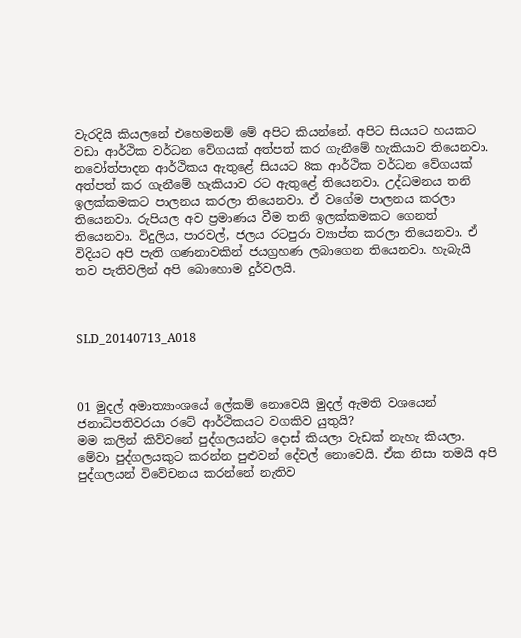වැරදියි කියලනේ එහෙමනම් මේ අපිට කියන්නේ. අපිට සියයට හයකට වඩා ආර්ථික වර්ධන වේගයක් අත්පත් කර ගැනීමේ හැකියාව තියෙනවා. නවෝත්පාදන ආර්ථිකය ඇතුළේ සියයට 8ක ආර්ථික වර්ධන වේගයක් අත්පත් කර ගැනීමේ හැකියාව රට ඇතුළේ තියෙනවා. උද්ධමනය තනි ඉලක්කමකට පාලනය කරලා තියෙනවා. ඒ වගේම පාලනය කරලා තියෙනවා. රුපියල අව ප්‍රමාණය වීම තනි ඉලක්කමකට ගෙනත් තියෙනවා. විදුලිය, පාරවල්, ජලය රටපුරා ව්‍යාප්ත කරලා තියෙනවා. ඒ විදියට අපි පැති ගණනාවකින් ජයග්‍රහණ ලබාගෙන තියෙනවා. හැබැයි තව පැතිවලින් අපි බොහොම දුර්වලයි.



SLD_20140713_A018



01 මුදල් අමාත්‍යාංශයේ ලේකම් නොවෙයි මුදල් ඇමති වශයෙන් ජනාධිපතිවරයා රටේ ආර්ථිකයට වගකිව යුතුයි?
මම කලින් කිව්වනේ පුද්ගලයන්ට දොස් කියලා වැඩක් නැහැ කියලා. මේවා පුද්ගලයකුට කරන්න පුළුවන් දේවල් නොවෙයි. ඒක නිසා තමයි අපි පුද්ගලයන් විවේචනය කරන්නේ නැතිව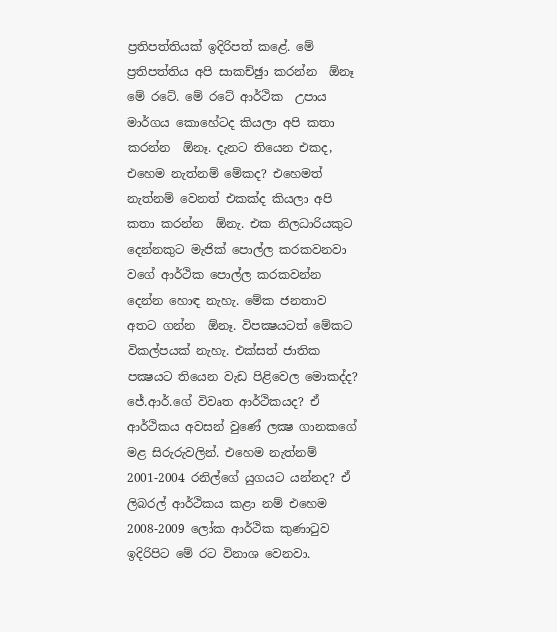ප්‍රතිපත්තියක් ඉදිරිපත් කළේ. මේ ප්‍රතිපත්තිය අපි සාකච්ඡුා කරන්න  ඕනෑ මේ රටේ. මේ රටේ ආර්ථික  උපාය මාර්ගය කොහේටද කියලා අපි කතා කරන්න  ඕනෑ. දැනට තියෙන එකද, එහෙම නැත්නම් මේකද? එහෙමත් නැත්නම් වෙනත් එකක්ද කියලා අපි කතා කරන්න  ඕනැ. එක නිලධාරියකුට දෙන්නකුට මැජික් පොල්ල කරකවනවා වගේ ආර්ථික පොල්ල කරකවන්න දෙන්න හොඳ නැහැ. මේක ජනතාව අතට ගන්න  ඕනෑ. විපක්‍ෂයටත් මේකට විකල්පයක් නැහැ. එක්සත් ජාතික පක්‍ෂයට තියෙන වැඩ පිළිවෙල මොකද්ද? ජේ.ආර්.ගේ විවෘත ආර්ථිකයද? ඒ ආර්ථිකය අවසන් වුණේ ලක්‍ෂ ගානකගේ මළ සිරුරුවලින්. එහෙම නැත්නම් 2001-2004 රනිල්ගේ යුගයට යන්නද? ඒ ලිබරල් ආර්ථිකය කළා නම් එහෙම 2008-2009 ලෝක ආර්ථික කුණාටුව ඉදිරිපිට මේ රට විනාශ වෙනවා.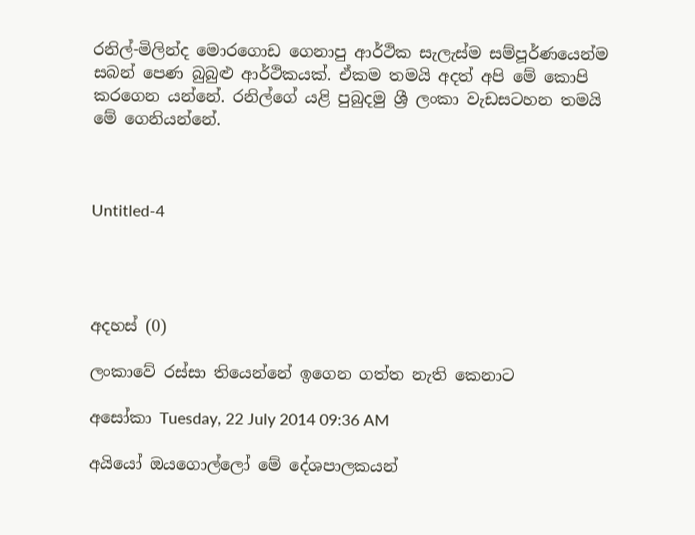රනිල්-මිලින්ද මොරගොඩ ගෙනාපු ආර්ථික සැලැස්ම සම්පූර්ණයෙන්ම සබන් පෙණ බුබුළු ආර්ථිකයක්. ඒකම තමයි අදත් අපි මේ කොපි කරගෙන යන්නේ. රනිල්ගේ යළි පුබුදමු ශ්‍රී ලංකා වැඩසටහන තමයි මේ ගෙනියන්නේ.



Untitled-4




අදහස් (0)

ලංකාවේ රස්සා තියෙන්නේ ඉගෙන ගත්ත නැති කෙනාට

අසෝකා Tuesday, 22 July 2014 09:36 AM

අයියෝ ඔයගොල්ලෝ මේ දේශපාලකයන්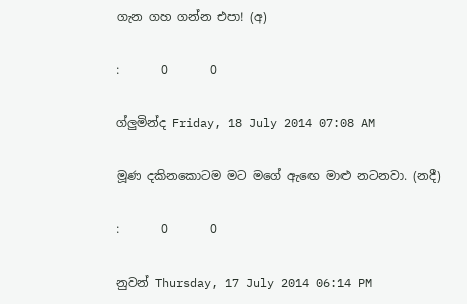ගැන ගහ ගන්න එපා! (අ)

:       0       0

ග්ලුමින්ද Friday, 18 July 2014 07:08 AM

මූණ දකිනකොටම මට මගේ ඇඟෙ මාළු නටනවා. (නදී)

:       0       0

නුවන් Thursday, 17 July 2014 06:14 PM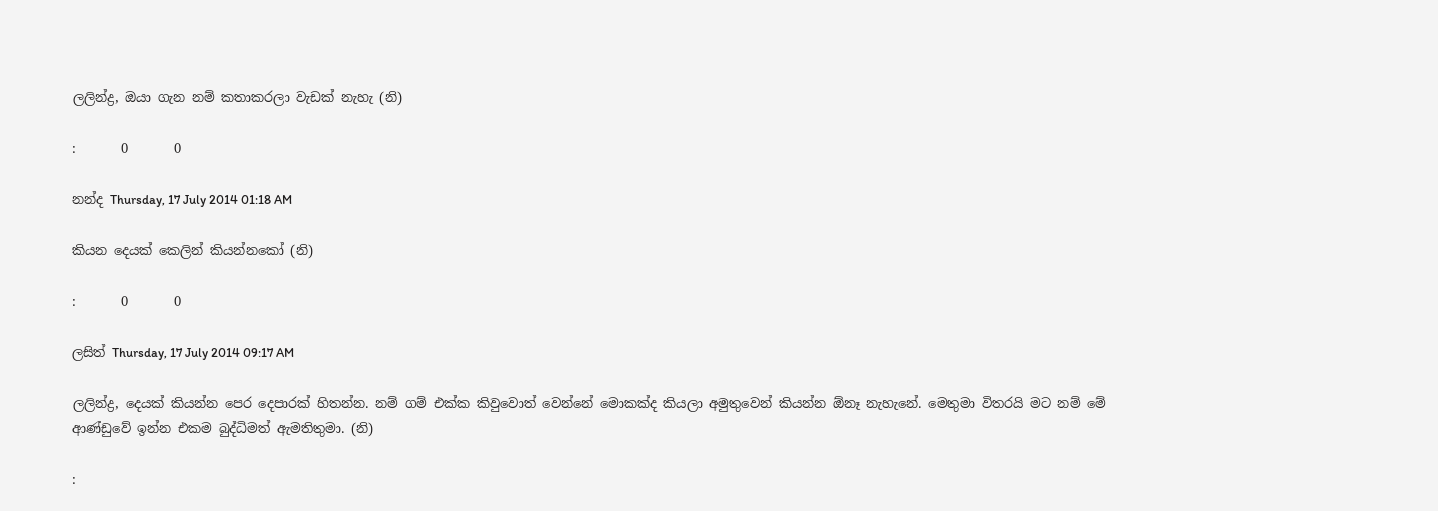ලලින්ද්‍ර, ඔයා ගැන නම් කතාකරලා වැඩක් නැහැ (නි)

:       0       0

නන්ද Thursday, 17 July 2014 01:18 AM

කියන දෙයක් කෙලින් කියන්නකෝ (නි)

:       0       0

ලසිත් Thursday, 17 July 2014 09:17 AM

ලලින්ද්‍ර, දෙයක් කියන්න පෙර දෙපාරක් හිතන්න. නම් ගම් එක්ක කිවුවොත් වෙන්නේ මොකක්ද කියලා අමුතුවෙන් කියන්න ඕනෑ නැහැනේ. මෙතුමා විතරයි මට නම් මේ ආණ්ඩුවේ ඉන්න එකම බුද්ධිමත් ඇමතිතුමා. (නි)

: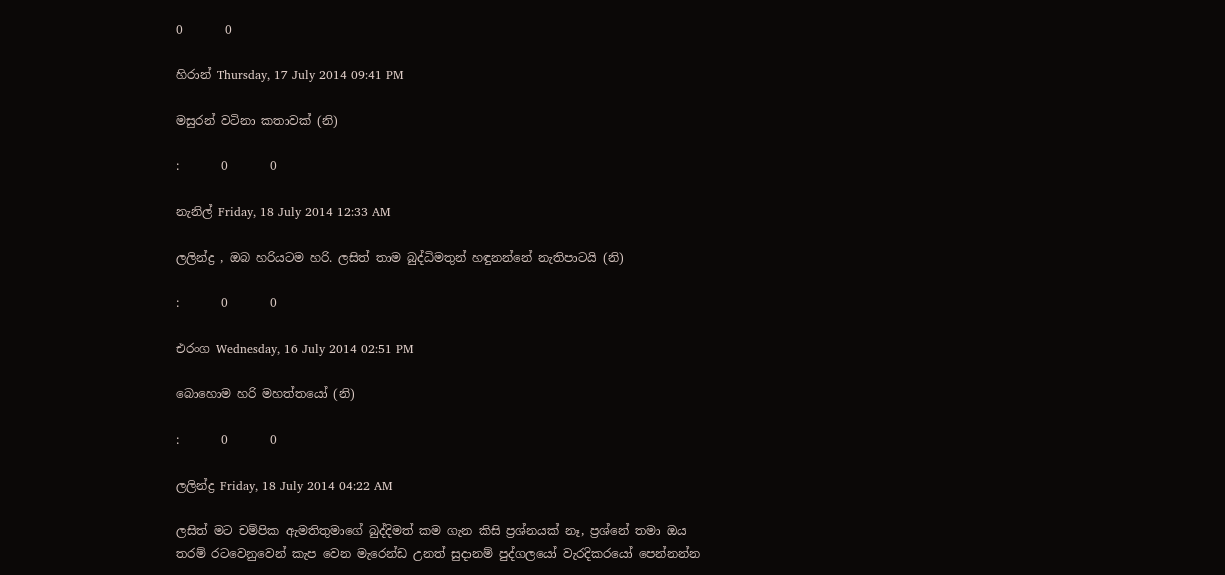0       0

හිරාන් Thursday, 17 July 2014 09:41 PM

මසුරන් වටිනා කතාවක් (නි)

:       0       0

නැනිල් Friday, 18 July 2014 12:33 AM

ලලින්ද්‍ර , ඔබ හරියටම හරි. ලසිත් තාම බුද්ධිමතුන් හඳුනන්නේ නැතිපාටයි (නි)

:       0       0

එරංග Wednesday, 16 July 2014 02:51 PM

බොහොම හරි මහත්තයෝ (නි)

:       0       0

ලලින්ද්‍ර Friday, 18 July 2014 04:22 AM

ලසිත් මට චම්පික ඇමතිතුමාගේ බුද්දිමත් කම ගැන කිසි ප්‍රශ්නයක් නෑ, ප්‍රශ්නේ තමා ඔය තරම් රටවෙනුවෙන් කැප වෙන මැරෙන්ඩ උනත් සුදානම් පුද්ගලයෝ වැරදිකරයෝ පෙන්නන්න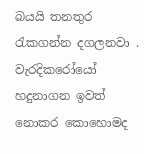බයයි තනතුර රැකගන්න දගලනවා . වැරදිකරෝයෝ හදුනාගන ඉවත් නොකර කොහොමද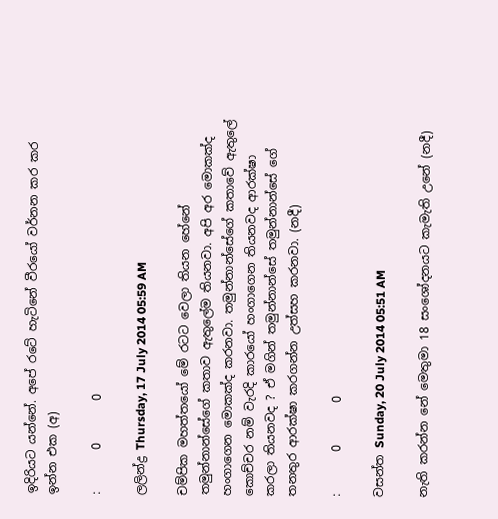ඉදිරියට යන්නේ. අපේ රටේ හැටිනේ වීරයෝ වර්නන කර කර ඉන්න එක (අ)

:       0       0

ලලින්ද්‍ර Thursday, 17 July 2014 05:59 AM

චම්පික මහත්තයෝ මේ රටට වෙලා තියන හේනේ තමුන්නාන්සේගේ කතාව ඇතුලේම තියනවා. අපි අර මොකක්ද හංගාගෙන මොකක්ද කරනවා. තමුන්නාන්සේගේ කතාවේ ඇතුලේ කොච්චර නම් වැරදි කාරයෝ හංගාගෙන තියනවද ආරක්ෂා කරලා තියනවද ? ඒ මගින් තමුන්නාන්සේ තමුන්නාන්සේ ගේ තනතුර ආරක්ෂා කරගන්න උත්සහ කරනවා. (නදී)

:       0       0

වසන්ත Sunday, 20 July 2014 05:51 AM

නැති කරන්න නේ මෙතුමා 18 සංශෝදනයට කැමැති උනේ (නදී)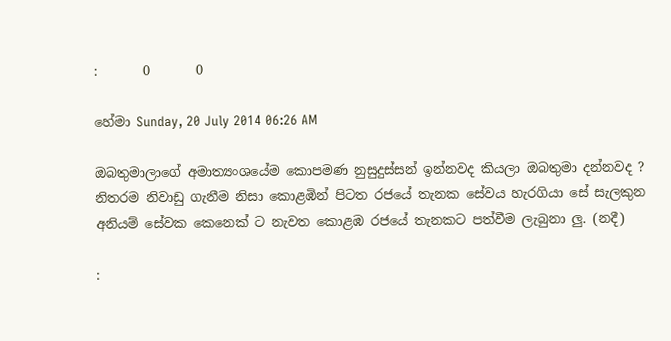:       0       0

හේමා Sunday, 20 July 2014 06:26 AM

ඔබතුමාලාගේ අමාත්‍යංශයේම කොපමණ නුසුදුස්සන් ඉන්නවද කියලා ඔබතුමා දන්නවද ? නිතරම නිවාඩු ගැනීම නිසා කොළඹින් පිටත රජයේ තැනක සේවය හැරගියා සේ සැලකුන අනියම් සේවක කෙනෙක් ට නැවත කොළඹ රජයේ තැනකට පත්වීම ලැබුනා ලු. (නදී)

: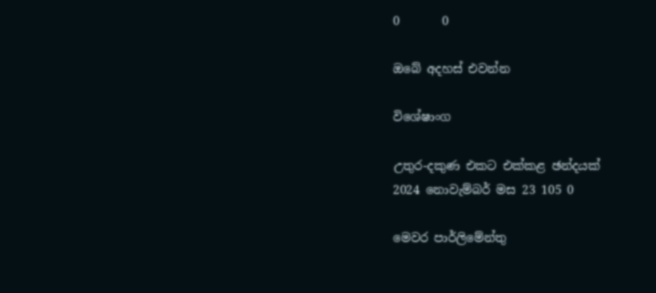0       0

ඔබේ අදහස් එවන්න

විශේෂාංග

උතුර-දකුණ එකට එක්කළ ඡන්දයක්
2024 නොවැම්බර් මස 23 105 0

මෙවර පාර්ලිමේන්තු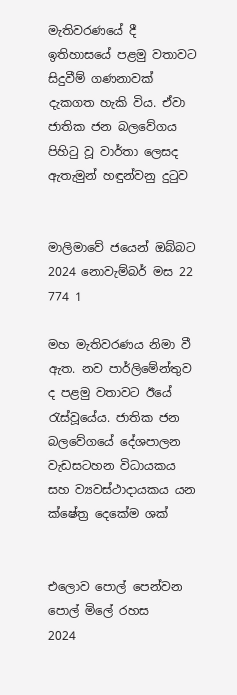මැතිවරණයේ දී ඉතිහාසයේ පළමු වතාවට සිදුවීම් ගණනාවක් දැකගත හැකි විය. ඒවා ජාතික ජන බලවේගය පිහිටු වූ වාර්තා ලෙසද ඇතැමුන් හඳුන්වනු දුටුව


මාලිමාවේ ජයෙන් ඔබ්බට
2024 නොවැම්බර් මස 22 774 1

මහ මැතිවරණය නිමා වී ඇත. නව පාර්ලිමේන්තුව ද පළමු වතාවට ඊයේ රැස්වූයේය. ජාතික ජන බලවේගයේ දේශපාලන වැඩසටහන විධායකය සහ ව්‍යවස්ථාදායකය යන ක්ෂේත්‍ර දෙකේම ශක්


එලොව පොල් පෙන්වන පොල් මිලේ රහස
2024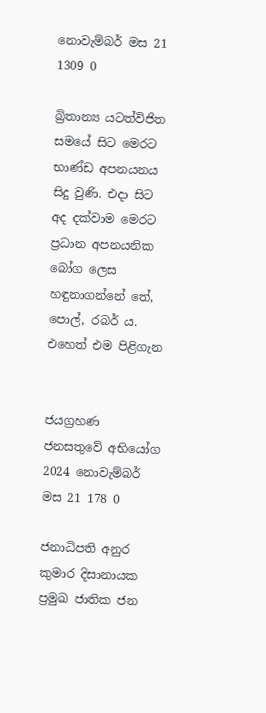නොවැම්බර් මස 21 1309 0

බ්‍රිතාන්‍ය යටත්විජිත සමයේ සිට මෙරට භාණ්ඩ අපනයනය සිදු වුණි. එදා සිට අද දක්වාම මෙරට ප්‍රධාන අපනයනික බෝග ලෙස හඳුනාගන්නේ තේ, පොල්, රබර් ය. එහෙත් එම පිළිගැන


ජයග්‍රහණ ජනසතුවේ අභියෝග
2024 නොවැම්බර් මස 21 178 0

ජනාධිපති අනුර කුමාර දිසානායක ප්‍රමුඛ ජාතික ජන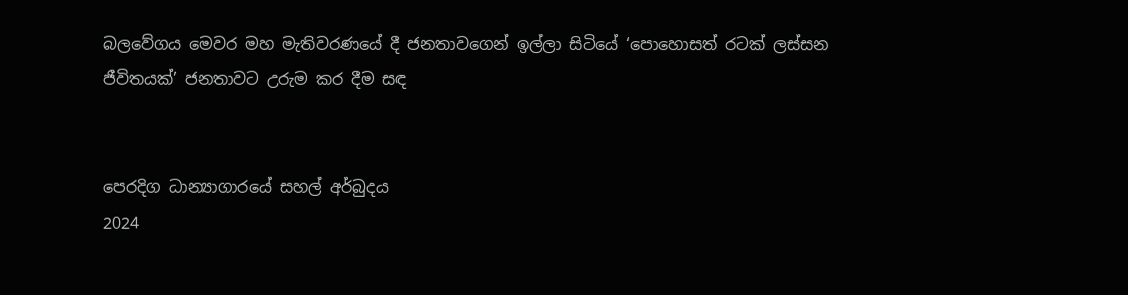බලවේගය මෙවර මහ මැතිවරණයේ දී ජනතාවගෙන් ඉල්ලා සිටියේ ‘පොහොසත් රටක් ලස්සන ජීවිතයක්’ ජනතාවට උරුම කර දීම සඳ


පෙරදිග ධාන්‍යාගාරයේ සහල් අර්බුදය
2024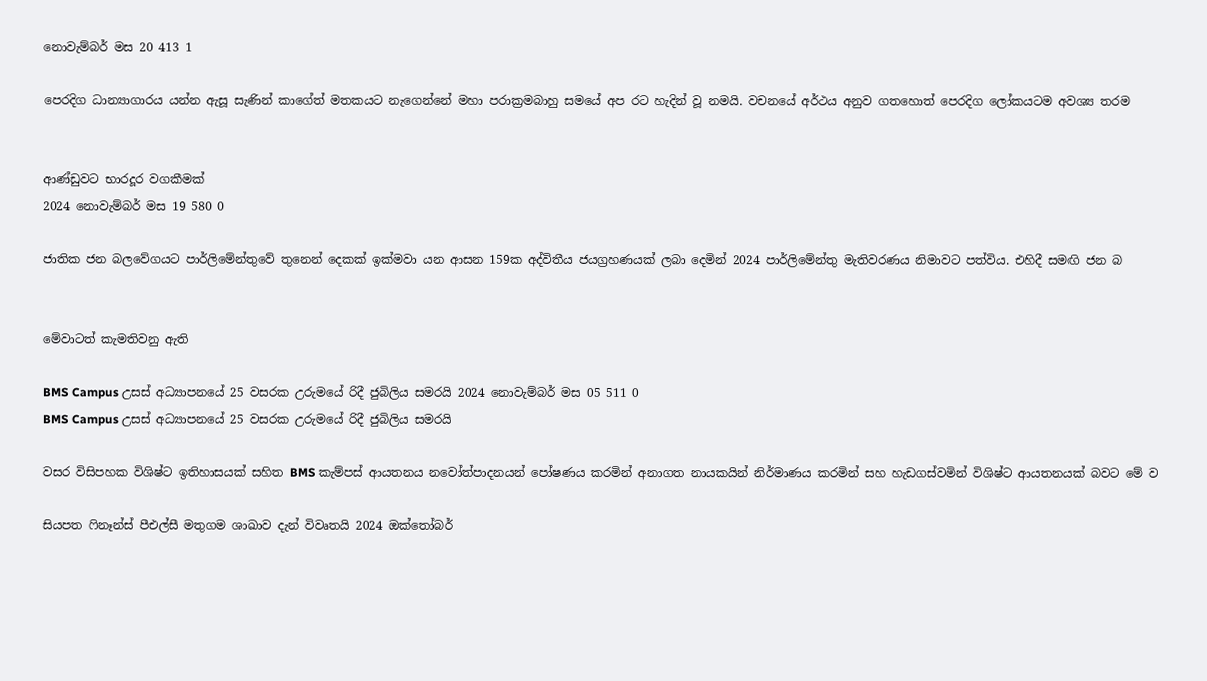නොවැම්බර් මස 20 413 1

පෙරදිග ධාන්‍යාගාරය යන්න ඇසූ සැණින් කාගේත් මතකයට නැගෙන්නේ මහා පරාක්‍රමබාහු සමයේ අප රට හැදින් වූ නමයි. වචනයේ අර්ථය අනුව ගතහොත් පෙරදිග ලෝකයටම අවශ්‍ය තරම


ආණ්ඩුවට භාරදූර වගකීමක්
2024 නොවැම්බර් මස 19 580 0

ජාතික ජන බලවේගයට පාර්ලිමේන්තුවේ තුනෙන් දෙකක් ඉක්මවා යන ආසන 159ක අද්විතීය ජයග්‍රහණයක් ලබා දෙමින් 2024 පාර්ලිමේන්තු මැතිවරණය නිමාවට පත්විය. එහිදී සමඟි ජන බ


මේවාටත් කැමතිවනු ඇති

BMS Campus උසස් අධ්‍යාපනයේ 25 වසරක උරුමයේ රිදී ජුබිලිය සමරයි 2024 නොවැම්බර් මස 05 511 0
BMS Campus උසස් අධ්‍යාපනයේ 25 වසරක උරුමයේ රිදී ජුබිලිය සමරයි

වසර විසිපහක විශිෂ්ට ඉතිහාසයක් සහිත BMS කැම්පස් ආයතනය නවෝත්පාදනයන් පෝෂණය කරමින් අනාගත නායකයින් නිර්මාණය කරමින් සහ හැඩගස්වමින් විශිෂ්ට ආයතනයක් බවට මේ ව

සියපත ෆිනෑන්ස් පීඑල්සී මතුගම ශාඛාව දැන් විවෘතයි 2024 ඔක්තෝබර්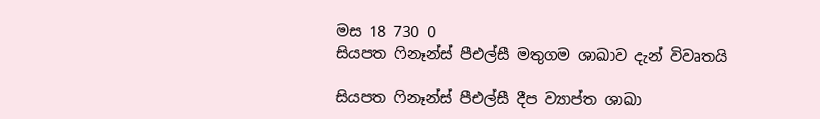මස 18 730 0
සියපත ෆිනෑන්ස් පීඑල්සී මතුගම ශාඛාව දැන් විවෘතයි

සියපත ෆිනෑන්ස් පීඑල්සී දීප ව්‍යාප්ත ශාඛා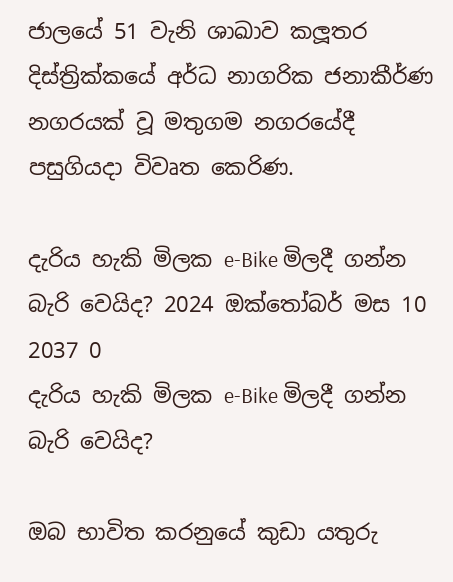ජාලයේ 51 වැනි ශාඛාව කලූතර දිස්ත්‍රික්කයේ අර්ධ නාගරික ජනාකීර්ණ නගරයක් වූ මතුගම නගරයේදී පසුගියදා විවෘත කෙරිණ.

දැරිය හැකි මිලක e-Bike මිලදී ගන්න බැරි වෙයිද? 2024 ඔක්තෝබර් මස 10 2037 0
දැරිය හැකි මිලක e-Bike මිලදී ගන්න බැරි වෙයිද?

ඔබ භාවිත කරනුයේ කුඩා යතුරු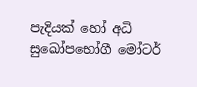පැදියක් හෝ අධි සුඛෝපභෝගී මෝටර්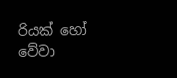රියක් හෝ වේවා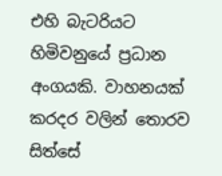එහි බැටරියට හිමිවනුයේ ප්‍රධාන අංගයකි. වාහනයක් කරදර වලින් තොරව සිත්සේ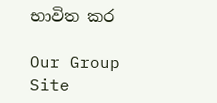භාවිත කර

Our Group Site